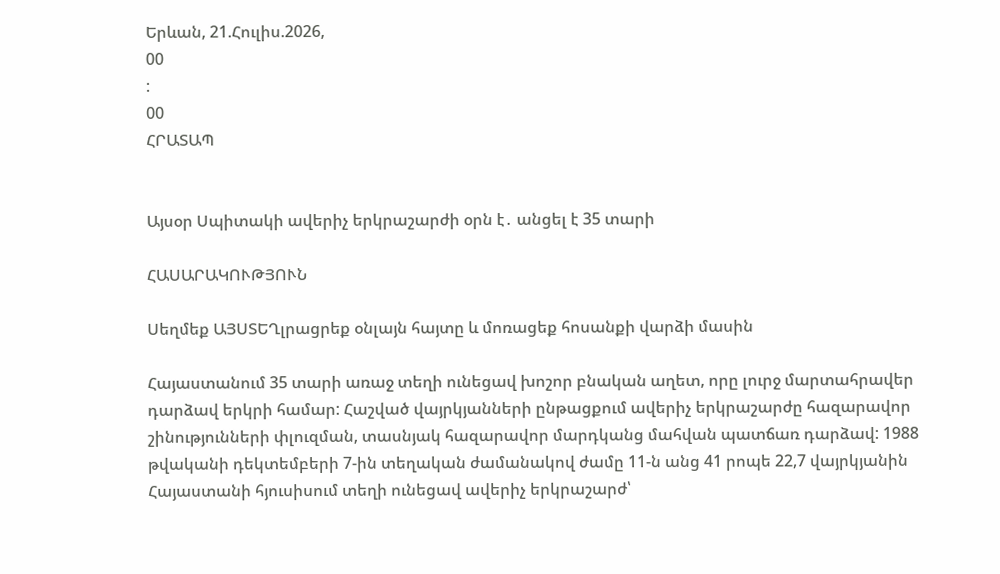Երևան, 21.Հուլիս.2026,
00
:
00
ՀՐԱՏԱՊ


Այսօր Սպիտակի ավերիչ երկրաշարժի օրն է․ անցել է 35 տարի

ՀԱՍԱՐԱԿՈՒԹՅՈՒՆ

Սեղմեք ԱՅՍՏԵՂլրացրեք օնլայն հայտը և մոռացեք հոսանքի վարձի մասին

Հայաստանում 35 տարի առաջ տեղի ունեցավ խոշոր բնական աղետ, որը լուրջ մարտահրավեր դարձավ երկրի համար: Հաշված վայրկյանների ընթացքում ավերիչ երկրաշարժը հազարավոր շինությունների փլուզման, տասնյակ հազարավոր մարդկանց մահվան պատճառ դարձավ: 1988 թվականի դեկտեմբերի 7-ին տեղական ժամանակով ժամը 11-ն անց 41 րոպե 22,7 վայրկյանին Հայաստանի հյուսիսում տեղի ունեցավ ավերիչ երկրաշարժ՝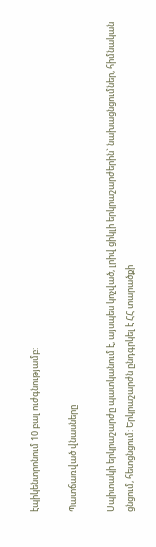էպիկենտրոնում 10 բալ ուժգնությամբ:

Պատճառված վնասները

Սպիտակի երկրաշարժը պատկանում է, այսպես կոչված, լրիվ ցիկլի երկրաշարժերին` նախացնցումներ, հիմնական ցնցում, հետցնցում: Երկրաշարժն ընդգրկել է ՀՀ տարածքի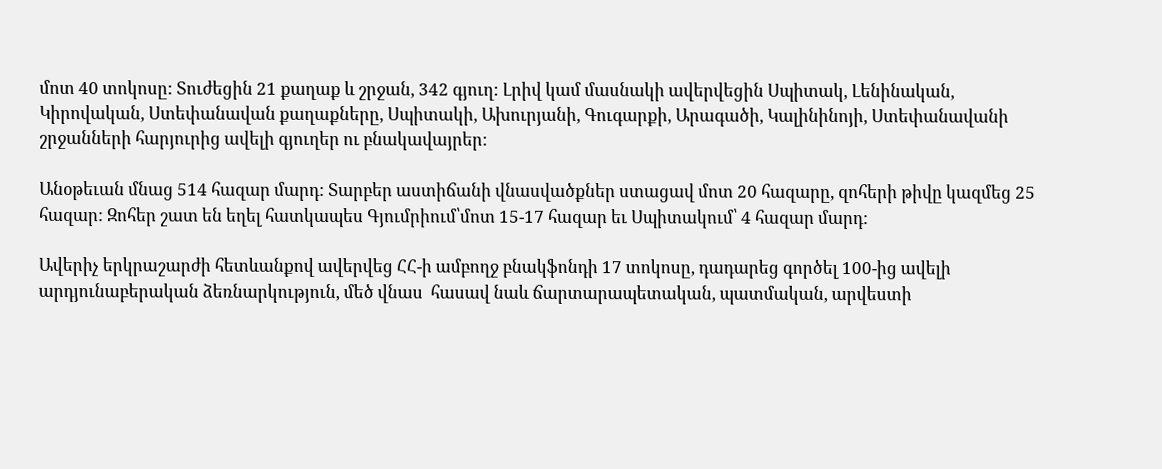մոտ 40 տոկոսը: Տուժեցին 21 քաղաք և շրջան, 342 գյուղ: Լրիվ կամ մասնակի ավերվեցին Սպիտակ, Լենինական, Կիրովական, Ստեփանավան քաղաքները, Սպիտակի, Ախուրյանի, Գուգարքի, Արագածի, Կալինինոյի, Ստեփանավանի շրջանների հարյուրից ավելի գյուղեր ու բնակավայրեր:

Անօթեւան մնաց 514 հազար մարդ: Տարբեր աստիճանի վնասվածքներ ստացավ մոտ 20 հազարը, զոհերի թիվը կազմեց 25 հազար: Զոհեր շատ են եղել հատկապես Գյումրիում՝մոտ 15-17 հազար եւ Սպիտակում՝ 4 հազար մարդ:

Ավերիչ երկրաշարժի հետևանքով ավերվեց ՀՀ-ի ամբողջ բնակֆոնդի 17 տոկոսը, դադարեց գործել 100-ից ավելի արդյունաբերական ձեռնարկություն, մեծ վնաս  հասավ նաև ճարտարապետական, պատմական, արվեստի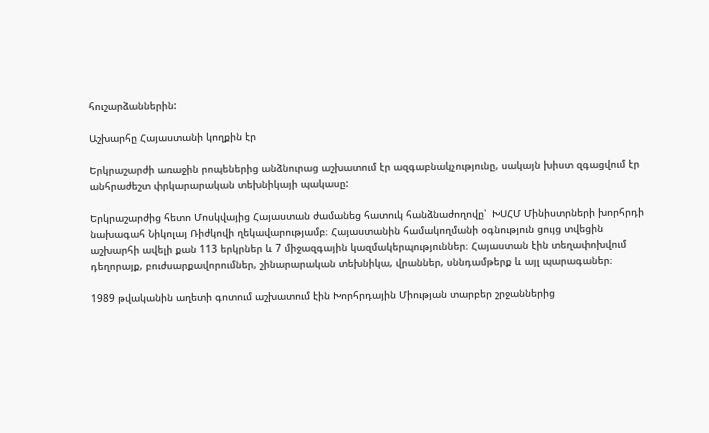հուշարձաններին:

Աշխարհը Հայաստանի կողքին էր

Երկրաշարժի առաջին րոպեներից անձնուրաց աշխատում էր ազգաբնակչությունը, սակայն խիստ զգացվում էր անհրաժեշտ փրկարարական տեխնիկայի պակասը:

Երկրաշարժից հետո Մոսկվայից Հայաստան ժամանեց հատուկ հանձնաժողովը՝  ԽՍՀՄ Մինիստրների խորհրդի նախագահ Նիկոլայ Ռիժկովի ղեկավարությամբ։ Հայաստանին համակողմանի օգնություն ցույց տվեցին աշխարհի ավելի քան 113 երկրներ և 7 միջազգային կազմակերպություններ։ Հայաստան էին տեղափոխվում դեղորայք, բուժսարքավորումներ, շինարարական տեխնիկա, վրաններ, սննդամթերք և այլ պարագաներ։

1989 թվականին աղետի գոտում աշխատում էին Խորհրդային Միության տարբեր շրջաններից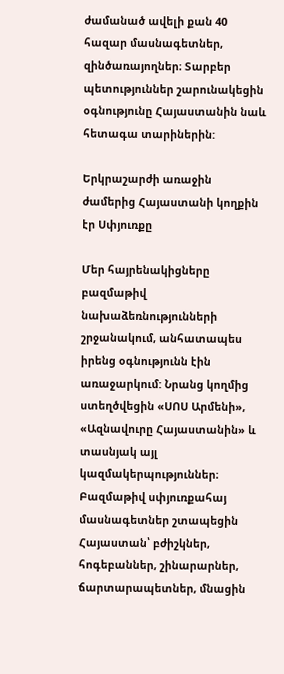ժամանած ավելի քան 40 հազար մասնագետներ, զինծառայողներ։ Տարբեր պետություններ շարունակեցին օգնությունը Հայաստանին նաև հետագա տարիներին:

Երկրաշարժի առաջին ժամերից Հայաստանի կողքին էր Սփյուռքը

Մեր հայրենակիցները բազմաթիվ նախաձեռնությունների շրջանակում, անհատապես իրենց օգնությունն էին առաջարկում: Նրանց կողմից ստեղծվեցին «ՍՈՍ Արմենի», «Ազնավուրը Հայաստանին» և տասնյակ այլ կազմակերպություններ։ Բազմաթիվ սփյուռքահայ  մասնագետներ շտապեցին Հայաստան՝ բժիշկներ, հոգեբաններ, շինարարներ, ճարտարապետներ, մնացին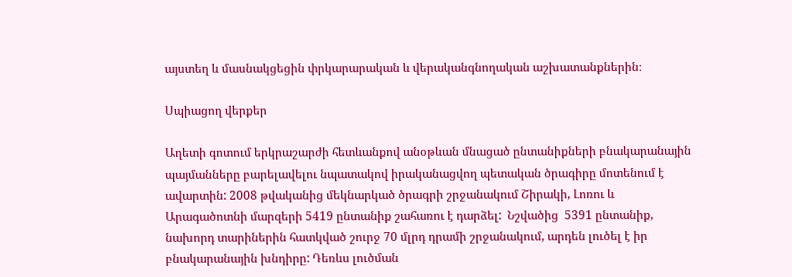այստեղ և մասնակցեցին փրկարարական և վերականգնողական աշխատանքներին։

Սպիացող վերքեր

Աղետի գոտում երկրաշարժի հետևանքով անօթևան մնացած ընտանիքների բնակարանային պայմանները բարելավելու նպատակով իրականացվող պետական ծրագիրը մոտենում է ավարտին: 2008 թվականից մեկնարկած ծրագրի շրջանակում Շիրակի, Լոռու և Արագածոտնի մարզերի 5419 ընտանիք շահառու է դարձել:  Նշվածից  5391 ընտանիք, նախորդ տարիներին հատկված շուրջ 70 մլրդ դրամի շրջանակում, արդեն լուծել է իր բնակարանային խնդիրը: Դեռևս լուծման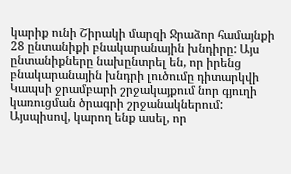կարիք ունի Շիրակի մարզի Ջրաձոր համայնքի 28 ընտանիքի բնակարանային խնդիրը: Այս ընտանիքները նախընտրել են, որ իրենց բնակարանային խնդրի լուծումը դիտարկվի Կապսի ջրամբարի շրջակայքում նոր գյուղի կառուցման ծրագրի շրջանակներում: Այսպիսով, կարող ենք ասել, որ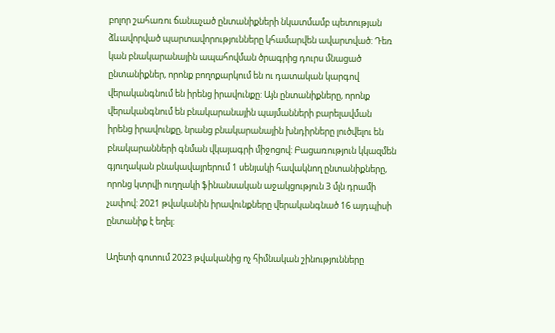բոլոր շահառու ճանաչած ընտանիքների նկատմամբ պետության ձևավորված պարտավորությունները կհամարվեն ավարտված: Դեռ կան բնակարանային ապահովման ծրագրից դուրս մնացած ընտանիքներ, որոնք բողոքարկում են ու դատական կարգով վերականգնում են իրենց իրավունքը: Այն ընտանիքները, որոնք վերականգնում են բնակարանային պայմանների բարելավման իրենց իրավունքը, նրանց բնակարանային խնդիրները լուծվելու են բնակարանների գնման վկայագրի միջոցով: Բացառություն կկազմեն գյուղական բնակավայրերում 1 սենյակի հավակնող ընտանիքները, որոնց կտրվի ուղղակի ֆինանսական աջակցություն 3 մլն դրամի չափով: 2021 թվականին իրավունքները վերականգնած 16 այդպիսի ընտանիք է եղել:

Աղետի գոտում 2023 թվականից ոչ հիմնական շինությունները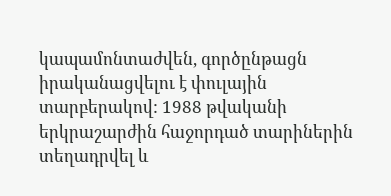կապամոնտաժվեն, գործընթացն իրականացվելու է փուլային տարբերակով: 1988 թվականի երկրաշարժին հաջորդած տարիներին տեղադրվել և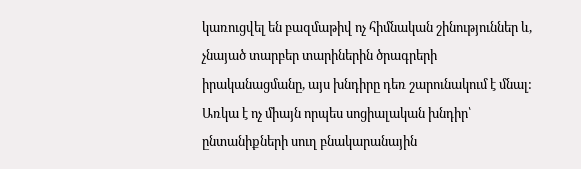կառուցվել են բազմաթիվ ոչ հիմնական շինություններ և, չնայած տարբեր տարիներին ծրագրերի իրականացմանը, այս խնդիրը դեռ շարունակում է մնալ: Առկա է ոչ միայն որպես սոցիալական խնդիր՝ ընտանիքների սուղ բնակարանային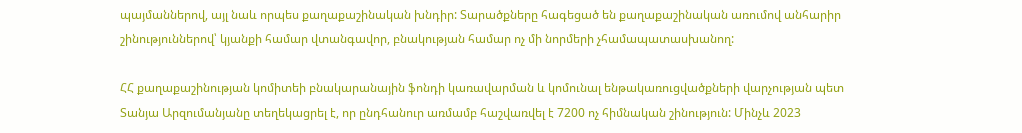պայմաններով, այլ նաև որպես քաղաքաշինական խնդիր: Տարածքները հագեցած են քաղաքաշինական առումով անհարիր շինություններով՝ կյանքի համար վտանգավոր, բնակության համար ոչ մի նորմերի չհամապատասխանող:

ՀՀ քաղաքաշինության կոմիտեի բնակարանային ֆոնդի կառավարման և կոմունալ ենթակառուցվածքների վարչության պետ Տանյա Արզումանյանը տեղեկացրել է, որ ընդհանուր առմամբ հաշվառվել է 7200 ոչ հիմնական շինություն: Մինչև 2023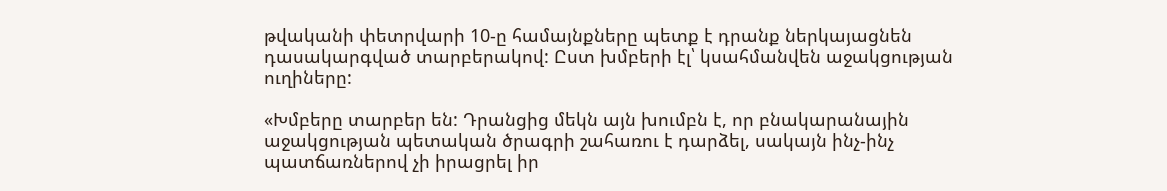թվականի փետրվարի 10-ը համայնքները պետք է դրանք ներկայացնեն դասակարգված տարբերակով: Ըստ խմբերի էլ՝ կսահմանվեն աջակցության ուղիները:

«Խմբերը տարբեր են: Դրանցից մեկն այն խումբն է, որ բնակարանային աջակցության պետական ծրագրի շահառու է դարձել, սակայն ինչ-ինչ պատճառներով չի իրացրել իր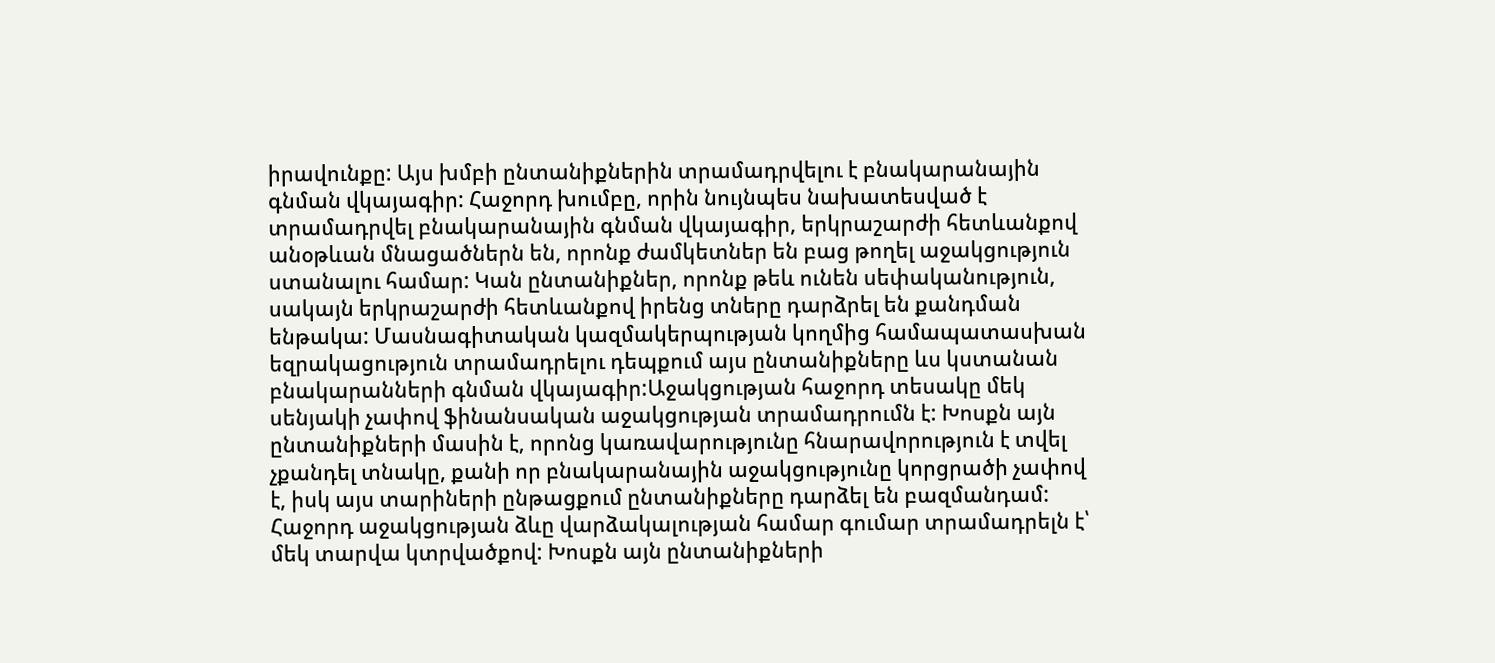իրավունքը: Այս խմբի ընտանիքներին տրամադրվելու է բնակարանային գնման վկայագիր: Հաջորդ խումբը, որին նույնպես նախատեսված է տրամադրվել բնակարանային գնման վկայագիր, երկրաշարժի հետևանքով անօթևան մնացածներն են, որոնք ժամկետներ են բաց թողել աջակցություն ստանալու համար: Կան ընտանիքներ, որոնք թեև ունեն սեփականություն, սակայն երկրաշարժի հետևանքով իրենց տները դարձրել են քանդման ենթակա: Մասնագիտական կազմակերպության կողմից համապատասխան եզրակացություն տրամադրելու դեպքում այս ընտանիքները ևս կստանան բնակարանների գնման վկայագիր:Աջակցության հաջորդ տեսակը մեկ սենյակի չափով ֆինանսական աջակցության տրամադրումն է: Խոսքն այն ընտանիքների մասին է, որոնց կառավարությունը հնարավորություն է տվել չքանդել տնակը, քանի որ բնակարանային աջակցությունը կորցրածի չափով է, իսկ այս տարիների ընթացքում ընտանիքները դարձել են բազմանդամ: Հաջորդ աջակցության ձևը վարձակալության համար գումար տրամադրելն է՝ մեկ տարվա կտրվածքով: Խոսքն այն ընտանիքների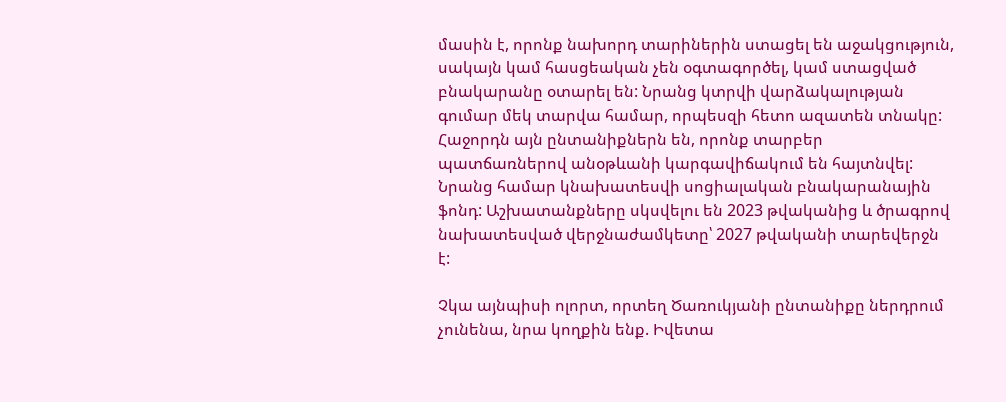մասին է, որոնք նախորդ տարիներին ստացել են աջակցություն, սակայն կամ հասցեական չեն օգտագործել, կամ ստացված բնակարանը օտարել են: Նրանց կտրվի վարձակալության գումար մեկ տարվա համար, որպեսզի հետո ազատեն տնակը: Հաջորդն այն ընտանիքներն են, որոնք տարբեր պատճառներով անօթևանի կարգավիճակում են հայտնվել: Նրանց համար կնախատեսվի սոցիալական բնակարանային ֆոնդ: Աշխատանքները սկսվելու են 2023 թվականից և ծրագրով նախատեսված վերջնաժամկետը՝ 2027 թվականի տարեվերջն է:

Չկա այնպիսի ոլորտ, որտեղ Ծառուկյանի ընտանիքը ներդրում չունենա, նրա կողքին ենք. Իվետա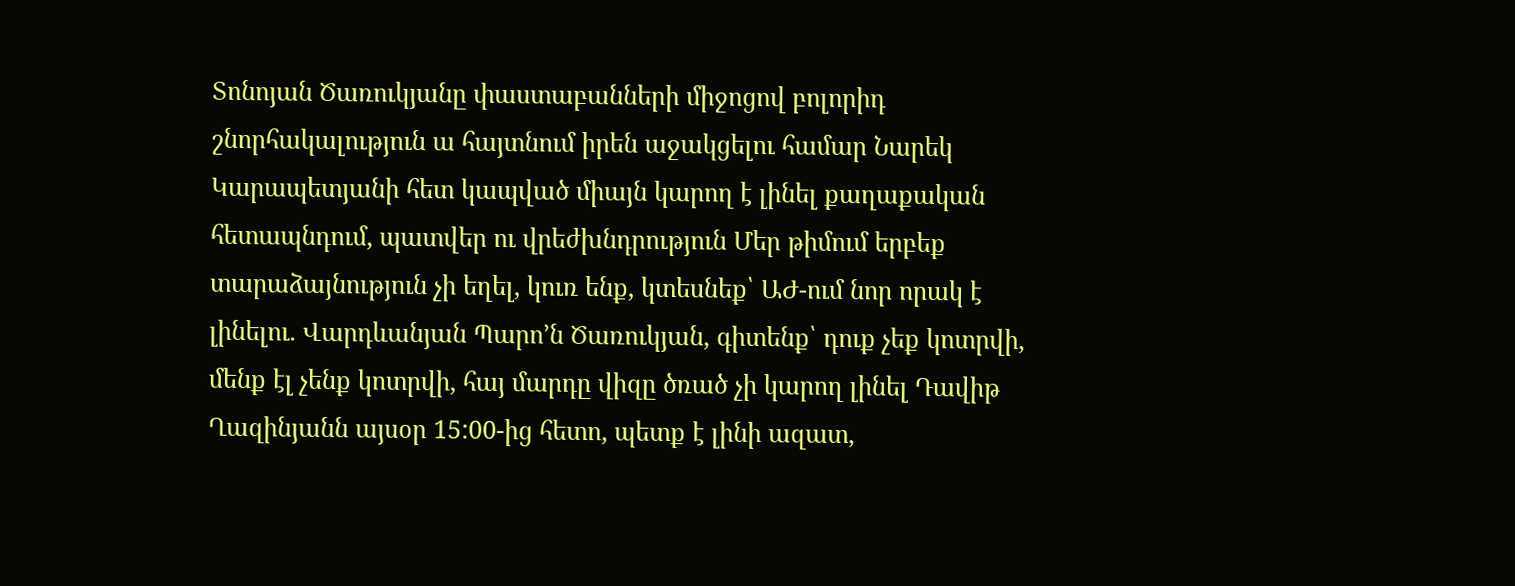Տոնոյան Ծառուկյանը փաստաբանների միջոցով բոլորիդ շնորհակալություն ա հայտնում իրեն աջակցելու համար Նարեկ Կարապետյանի հետ կապված միայն կարող է լինել քաղաքական հետապնդում, պատվեր ու վրեժխնդրություն Մեր թիմում երբեք տարաձայնություն չի եղել, կուռ ենք, կտեսնեք՝ ԱԺ-ում նոր որակ է լինելու. Վարդևանյան Պարո’ն Ծառուկյան, գիտենք՝ դուք չեք կոտրվի, մենք էլ չենք կոտրվի, հայ մարդը վիզը ծռած չի կարող լինել Դավիթ Ղազինյանն այսօր 15:00-ից հետո, պետք է լինի ազատ,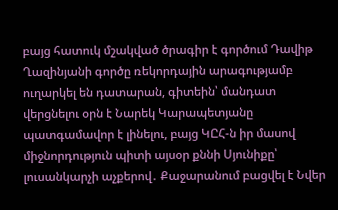բայց հատուկ մշակված ծրագիր է գործում Դավիթ Ղազինյանի գործը ռեկորդային արագությամբ ուղարկել են դատարան, գիտեին՝ մանդատ վերցնելու օրն է Նարեկ Կարապետյանը պատգամավոր է լինելու, բայց ԿԸՀ-ն իր մասով միջնորդություն պիտի այսօր քննի Սյունիքը՝ լուսանկարչի աչքերով․ Քաջարանում բացվել է Նվեր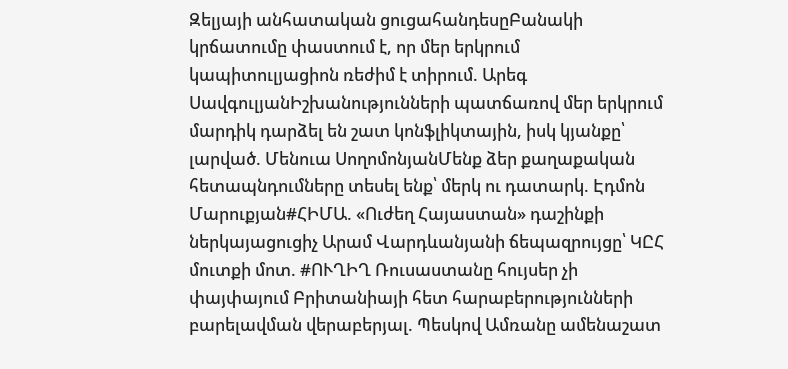Զելյայի անհատական ցուցահանդեսըԲանակի կրճատումը փաստում է, որ մեր երկրում կապիտուլյացիոն ռեժիմ է տիրում. Արեգ ՍավգուլյանԻշխանությունների պատճառով մեր երկրում մարդիկ դարձել են շատ կոնֆլիկտային, իսկ կյանքը՝ լարված. Մենուա ՍողոմոնյանՄենք ձեր քաղաքական հետապնդումները տեսել ենք՝ մերկ ու դատարկ. Էդմոն Մարուքյան#ՀԻՄԱ. «Ուժեղ Հայաստան» դաշինքի ներկայացուցիչ Արամ Վարդևանյանի ճեպազրույցը՝ ԿԸՀ մուտքի մոտ. #ՈՒՂԻՂ Ռուսաստանը հույսեր չի փայփայում Բրիտանիայի հետ հարաբերությունների բարելավման վերաբերյալ. Պեսկով Ամռանը ամենաշատ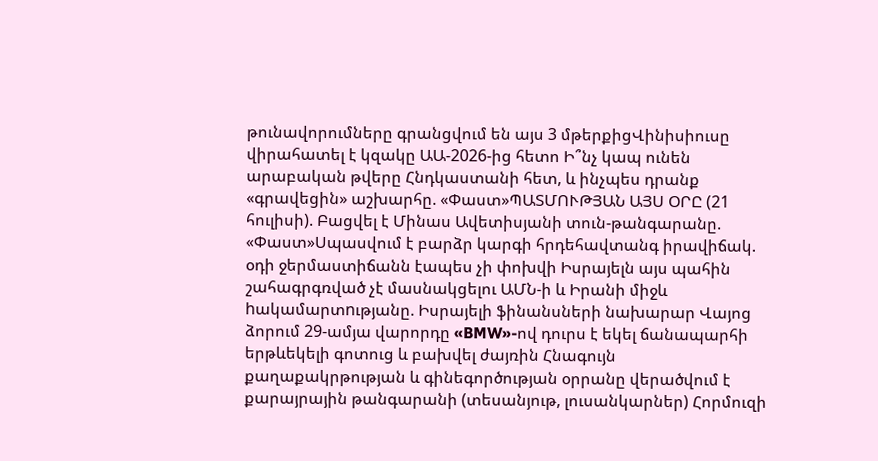թունավորումները գրանցվում են այս 3 մթերքիցՎինիսիուսը վիրահատել է կզակը ԱԱ-2026-ից հետո Ի՞նչ կապ ունեն արաբական թվերը Հնդկաստանի հետ, և ինչպես դրանք «գրավեցին» աշխարհը. «Փաստ»ՊԱՏՄՈՒԹՅԱՆ ԱՅՍ ՕՐԸ (21 հուլիսի). Բացվել է Մինաս Ավետիսյանի տուն-թանգարանը. «Փաստ»Սպասվում է բարձր կարգի հրդեհավտանգ իրավիճակ. օդի ջերմաստիճանն էապես չի փոխվի Իսրայելն այս պահին շահագրգռված չէ մասնակցելու ԱՄՆ-ի և Իրանի միջև hակամարտnւթյանը. Իսրայելի ֆինանսների նախարար Վայոց ձորում 29-ամյա վարորդը «BMW»-ով դուրս է եկել ճանապարհի երթևեկելի գոտուց և բախվել ժայռին Հնագույն քաղաքակրթության և գինեգործության օրրանը վերածվում է քարայրային թանգարանի (տեսանյութ, լուսանկարներ) Հորմուզի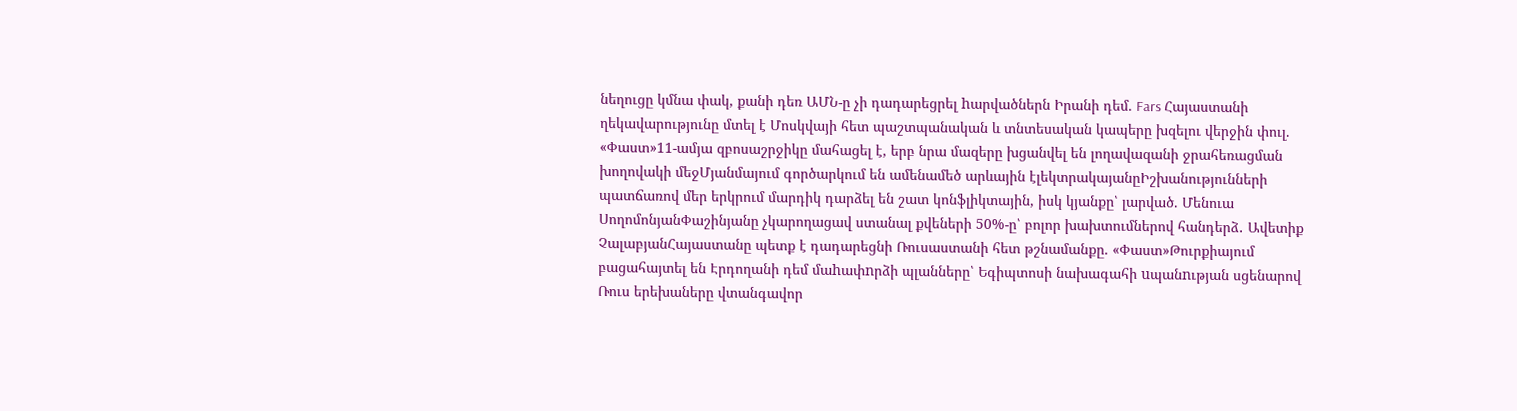նեղուցը կմնա փակ, քանի դեռ ԱՄՆ-ը չի դադարեցրել hարվածներն Իրանի դեմ. Fars Հայաստանի ղեկավարությունը մտել է Մոսկվայի հետ պաշտպանական և տնտեսական կապերը խզելու վերջին փուլ. «Փաստ»11-ամյա զբոսաշրջիկը մահացել է, երբ նրա մազերը խցանվել են լողավազանի ջրահեռացման խողովակի մեջՄյանմայում գործարկում են ամենամեծ արևային էլեկտրակայանըԻշխանությունների պատճառով մեր երկրում մարդիկ դարձել են շատ կոնֆլիկտային, իսկ կյանքը՝ լարված. Մենուա ՍողոմոնյանՓաշինյանը չկարողացավ ստանալ քվեների 50%-ը՝ բոլոր խախտումներով հանդերձ․ Ավետիք ՉալաբյանՀայաստանը պետք է դադարեցնի Ռուսաստանի հետ թշնամանքը. «Փաստ»Թուրքիայում բացահայտել են Էրդողանի դեմ մաhափnրձի պլանները՝ Եգիպտոսի նախագահի uպանnւթյան սցենարով Ռուս երեխաները վտանգավոր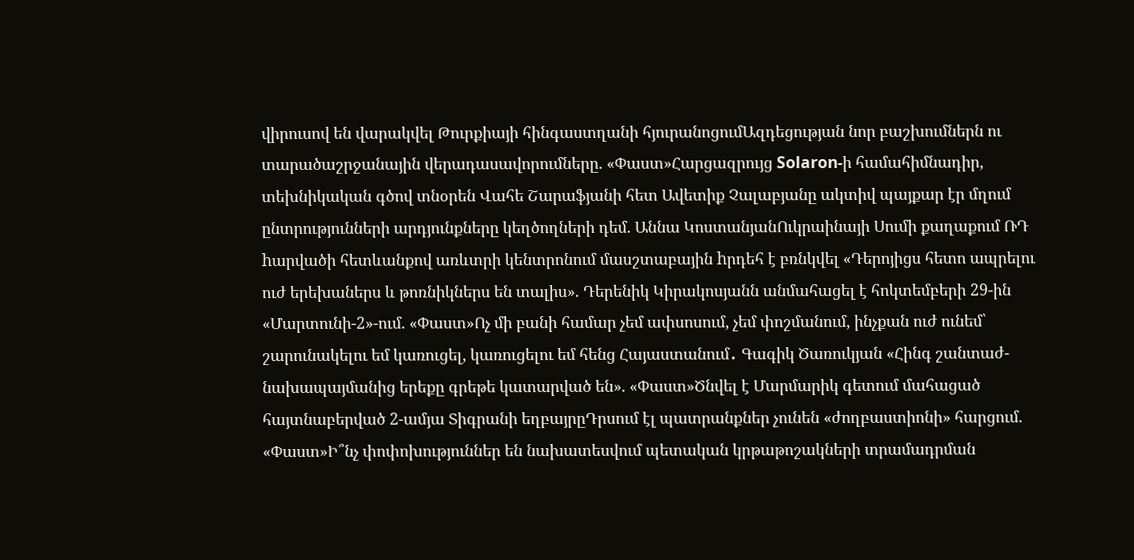վիրուսով են վարակվել Թուրքիայի հինգաստղանի հյուրանոցումԱզդեցության նոր բաշխումներն ու տարածաշրջանային վերադասավորումները. «Փաստ»Հարցազրույց Solaron-ի համահիմնադիր, տեխնիկական գծով տնօրեն Վահե Շարաֆյանի հետ Ավետիք Չալաբյանը ակտիվ պայքար էր մղում ընտրությունների արդյունքները կեղծողների դեմ. Աննա ԿոստանյանՈւկրաինայի Սումի քաղաքում ՌԴ hարվածի հետևանքով առևտրի կենտրոնում մասշտաբային hրդեհ է բռնկվել «Դերոյիցս հետո ապրելու ուժ երեխաներս և թոռնիկներս են տալիս». Դերենիկ Կիրակոսյանն անմահացել է հոկտեմբերի 29-ին «Մարտունի-2»-ում. «Փաստ»Ոչ մի բանի համար չեմ ափսոսում, չեմ փոշմանում, ինչքան ուժ ունեմ՝ շարունակելու եմ կառուցել, կառուցելու եմ հենց Հայաստանում․ Գագիկ Ծառուկյան «Հինգ շանտաժ-նախապայմանից երեքը գրեթե կատարված են». «Փաստ»Ծնվել է Մարմարիկ գետում մահացած հայտնաբերված 2-ամյա Տիգրանի եղբայրըԴրսում էլ պատրանքներ չունեն «ժողբաստիոնի» հարցում. «Փաստ»Ի՞նչ փոփոխություններ են նախատեսվում պետական կրթաթոշակների տրամադրման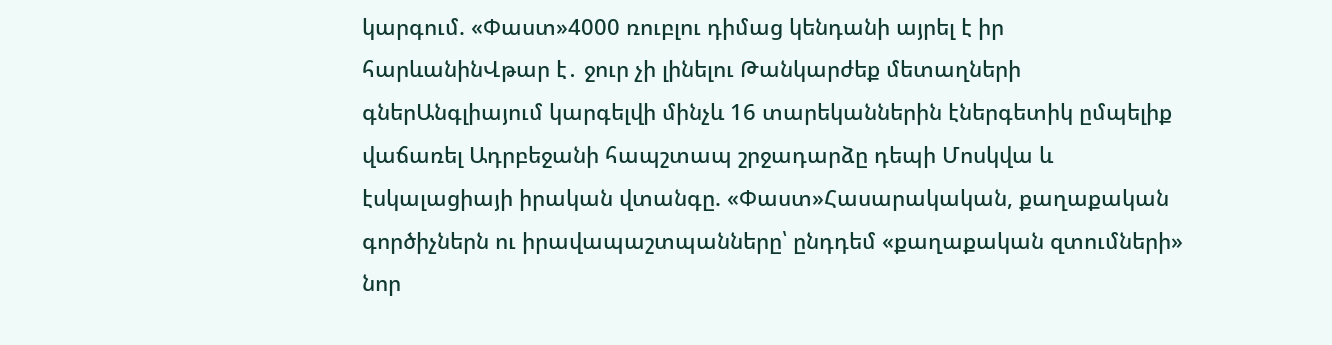կարգում. «Փաստ»4000 ռուբլու դիմաց կենդանի այրել է իր հարևանինՎթար է․ ջուր չի լինելու Թանկարժեք մետաղների գներԱնգլիայում կարգելվի մինչև 16 տարեկաններին էներգետիկ ըմպելիք վաճառել Ադրբեջանի հապշտապ շրջադարձը դեպի Մոսկվա և էսկալացիայի իրական վտանգը. «Փաստ»Հասարակական, քաղաքական գործիչներն ու իրավապաշտպանները՝ ընդդեմ «քաղաքական զտումների» նոր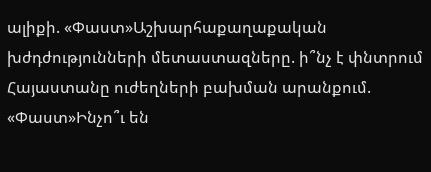ալիքի. «Փաստ»Աշխարհաքաղաքական խժդժությունների մետաստազները. ի՞նչ է փնտրում Հայաստանը ուժեղների բախման արանքում. «Փաստ»Ինչո՞ւ են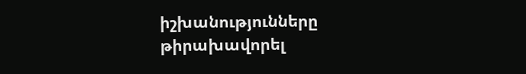իշխանությունները թիրախավորել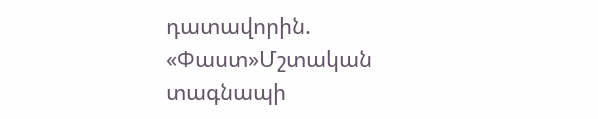դատավորին. «Փաստ»Մշտական տագնապի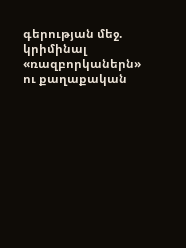գերության մեջ. կրիմինալ «ռազբորկաներն» ու քաղաքական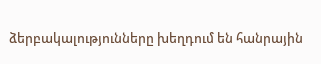ձերբակալությունները խեղդում են հանրային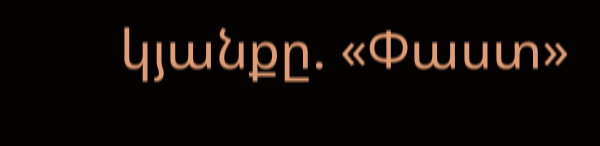կյանքը. «Փաստ»